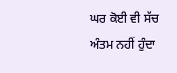ਘਰ ਕੋਈ ਵੀ ਸੱਚ ਅੰਤਮ ਨਹੀਂ ਹੁੰਦਾ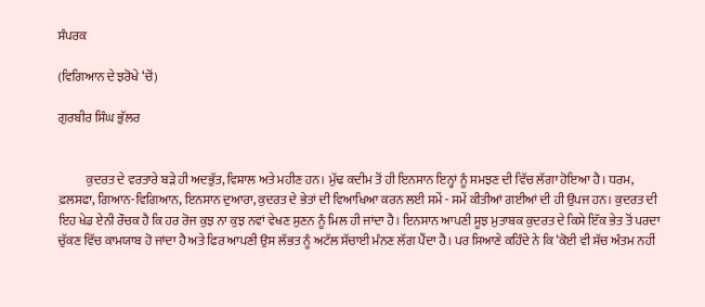ਸੰਪਰਕ

(ਵਿਗਿਆਨ ਦੇ ਝਰੋਖੇ ‘ਚੋਂ)

ਗੁਰਬੀਰ ਸਿੰਘ ਭੁੱਲਰ


           ਕੁਦਰਤ ਦੇ ਵਰਤਾਰੇ ਬੜੇ ਹੀ ਅਦਭੁੱਤ, ਵਿਸ਼ਾਲ ਅਤੇ ਮਹੀਣ ਹਨ। ਮੁੱਢ ਕਦੀਮ ਤੋਂ ਹੀ ਇਨਸਾਨ ਇਨ੍ਹਾਂ ਨੂੰ ਸਮਝਣ ਦੀ ਵਿੱਚ ਲੱਗਾ ਹੋਇਆ ਹੈ। ਧਰਮ, ਫ਼ਲਸਫਾ, ਗਿਆਨ-ਵਿਗਿਆਨ, ਇਨਸਾਨ ਦੁਆਰਾ, ਕੁਦਰਤ ਦੇ ਭੇਤਾਂ ਦੀ ਵਿਆਖਿਆ ਕਰਨ ਲਈ ਸਮੇਂ - ਸਮੇਂ ਕੀਤੀਆਂ ਗਈਆਂ ਦੀ ਹੀ ਉਪਜ ਹਨ। ਕੁਦਰਤ ਦੀ ਇਹ ਖੇਡ ਏਨੀ ਰੌਚਕ ਹੈ ਕਿ ਹਰ ਰੋਜ ਕੁਝ ਨਾ ਕੁਝ ਨਵਾਂ ਵੇਖਣ ਸੁਣਨ ਨੂੰ ਮਿਲ ਹੀ ਜਾਂਦਾ ਹੈ। ਇਨਸਾਨ ਆਪਣੀ ਸੂਝ ਮੁਤਾਬਕ ਕੁਦਰਤ ਦੇ ਕਿਸੇ ਇੱਕ ਭੇਤ ਤੋਂ ਪਰਦਾ ਚੁੱਕਣ ਵਿੱਚ ਕਾਮਯਾਬ ਹੋ ਜਾਂਦਾ ਹੈ ਅਤੇ ਫਿਰ ਆਪਣੀ ਉਸ ਲੱਭਤ ਨੂੰ ਅਟੱਲ ਸੱਚਾਈ ਮੰਨਣ ਲੱਗ ਪੈਂਦਾ ਹੈ। ਪਰ ਸਿਆਣੇ ਕਹਿੰਦੇ ਨੇ ਕਿ ‘ਕੋਈ ਵੀ ਸੱਚ ਅੰਤਮ ਨਹੀਂ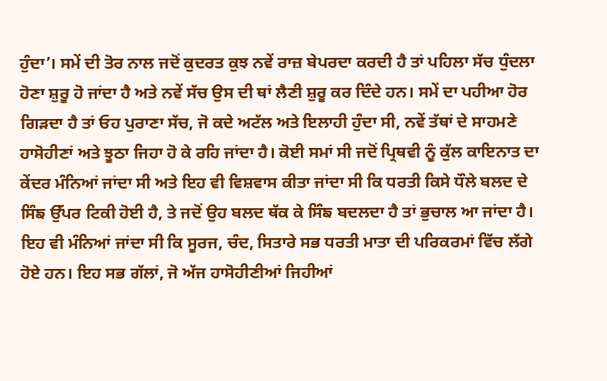ਹੁੰਦਾ’। ਸਮੇਂ ਦੀ ਤੋਰ ਨਾਲ ਜਦੋਂ ਕੁਦਰਤ ਕੁਝ ਨਵੇਂ ਰਾਜ਼ ਬੇਪਰਦਾ ਕਰਦੀ ਹੈ ਤਾਂ ਪਹਿਲਾ ਸੱਚ ਧੁੰਦਲਾ ਹੋਣਾ ਸ਼ੁਰੂ ਹੋ ਜਾਂਦਾ ਹੈ ਅਤੇ ਨਵੇਂ ਸੱਚ ਉਸ ਦੀ ਥਾਂ ਲੈਣੀ ਸ਼ੁਰੂ ਕਰ ਦਿੰਦੇ ਹਨ। ਸਮੇਂ ਦਾ ਪਹੀਆ ਹੋਰ ਗਿੜਦਾ ਹੈ ਤਾਂ ਓਹ ਪੁਰਾਣਾ ਸੱਚ, ਜੋ ਕਦੇ ਅਟੱਲ ਅਤੇ ਇਲਾਹੀ ਹੁੰਦਾ ਸੀ, ਨਵੇਂ ਤੱਥਾਂ ਦੇ ਸਾਹਮਣੇ ਹਾਸੋਹੀਣਾਂ ਅਤੇ ਝੂਠਾ ਜਿਹਾ ਹੋ ਕੇ ਰਹਿ ਜਾਂਦਾ ਹੈ। ਕੋਈ ਸਮਾਂ ਸੀ ਜਦੋਂ ਪ੍ਰਿਥਵੀ ਨੂੰ ਕੁੱਲ ਕਾਇਨਾਤ ਦਾ ਕੇਂਦਰ ਮੰਨਿਆਂ ਜਾਂਦਾ ਸੀ ਅਤੇ ਇਹ ਵੀ ਵਿਸ਼ਵਾਸ ਕੀਤਾ ਜਾਂਦਾ ਸੀ ਕਿ ਧਰਤੀ ਕਿਸੇ ਧੌਲੇ ਬਲਦ ਦੇ ਸਿੰਙ ਉੱਪਰ ਟਿਕੀ ਹੋਈ ਹੈ, ਤੇ ਜਦੋਂ ਉਹ ਬਲਦ ਥੱਕ ਕੇ ਸਿੰਙ ਬਦਲਦਾ ਹੈ ਤਾਂ ਭੁਚਾਲ ਆ ਜਾਂਦਾ ਹੈ। ਇਹ ਵੀ ਮੰਨਿਆਂ ਜਾਂਦਾ ਸੀ ਕਿ ਸੂਰਜ, ਚੰਦ, ਸਿਤਾਰੇ ਸਭ ਧਰਤੀ ਮਾਤਾ ਦੀ ਪਰਿਕਰਮਾਂ ਵਿੱਚ ਲੱਗੇ ਹੋਏ ਹਨ। ਇਹ ਸਭ ਗੱਲਾਂ, ਜੋ ਅੱਜ ਹਾਸੋਹੀਣੀਆਂ ਜਿਹੀਆਂ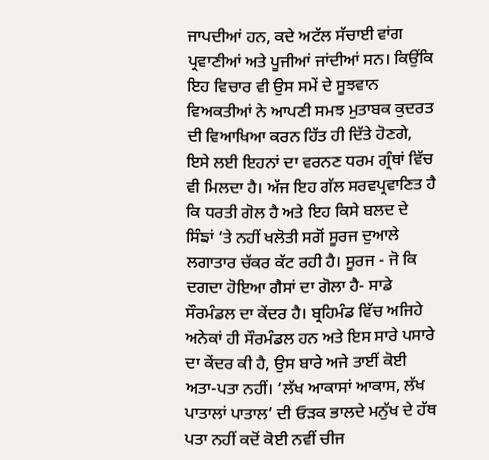ਜਾਪਦੀਆਂ ਹਨ, ਕਦੇ ਅਟੱਲ ਸੱਚਾਈ ਵਾਂਗ ਪ੍ਰਵਾਣੀਆਂ ਅਤੇ ਪੂਜੀਆਂ ਜਾਂਦੀਆਂ ਸਨ। ਕਿਉਂਕਿ ਇਹ ਵਿਚਾਰ ਵੀ ਉਸ ਸਮੇਂ ਦੇ ਸੂਝਵਾਨ ਵਿਅਕਤੀਆਂ ਨੇ ਆਪਣੀ ਸਮਝ ਮੁਤਾਬਕ ਕੁਦਰਤ ਦੀ ਵਿਆਖਿਆ ਕਰਨ ਹਿੱਤ ਹੀ ਦਿੱਤੇ ਹੋਣਗੇ, ਇਸੇ ਲਈ ਇਹਨਾਂ ਦਾ ਵਰਨਣ ਧਰਮ ਗ੍ਰੰਥਾਂ ਵਿੱਚ ਵੀ ਮਿਲਦਾ ਹੈ। ਅੱਜ ਇਹ ਗੱਲ ਸਰਵਪ੍ਰਵਾਣਿਤ ਹੈ ਕਿ ਧਰਤੀ ਗੋਲ ਹੈ ਅਤੇ ਇਹ ਕਿਸੇ ਬਲਦ ਦੇ ਸਿੰਙਾਂ ‘ਤੇ ਨਹੀਂ ਖਲੋਤੀ ਸਗੋਂ ਸੂਰਜ ਦੁਆਲੇ ਲਗਾਤਾਰ ਚੱਕਰ ਕੱਟ ਰਹੀ ਹੈ। ਸੂਰਜ - ਜੋ ਕਿ ਦਗਦਾ ਹੋਇਆ ਗੈਸਾਂ ਦਾ ਗੋਲਾ ਹੈ- ਸਾਡੇ ਸੌਰਮੰਡਲ ਦਾ ਕੇਂਦਰ ਹੈ। ਬ੍ਰਹਿਮੰਡ ਵਿੱਚ ਅਜਿਹੇ ਅਨੇਕਾਂ ਹੀ ਸੌਰਮੰਡਲ ਹਨ ਅਤੇ ਇਸ ਸਾਰੇ ਪਸਾਰੇ ਦਾ ਕੇਂਦਰ ਕੀ ਹੈ, ਉਸ ਬਾਰੇ ਅਜੇ ਤਾਈਂ ਕੋਈ ਅਤਾ-ਪਤਾ ਨਹੀਂ। ‘ਲੱਖ ਆਕਾਸਾਂ ਆਕਾਸ, ਲੱਖ ਪਾਤਾਲਾਂ ਪਾਤਾਲ’ ਦੀ ਓੜਕ ਭਾਲਦੇ ਮਨੁੱਖ ਦੇ ਹੱਥ ਪਤਾ ਨਹੀਂ ਕਦੋਂ ਕੋਈ ਨਵੀਂ ਚੀਜ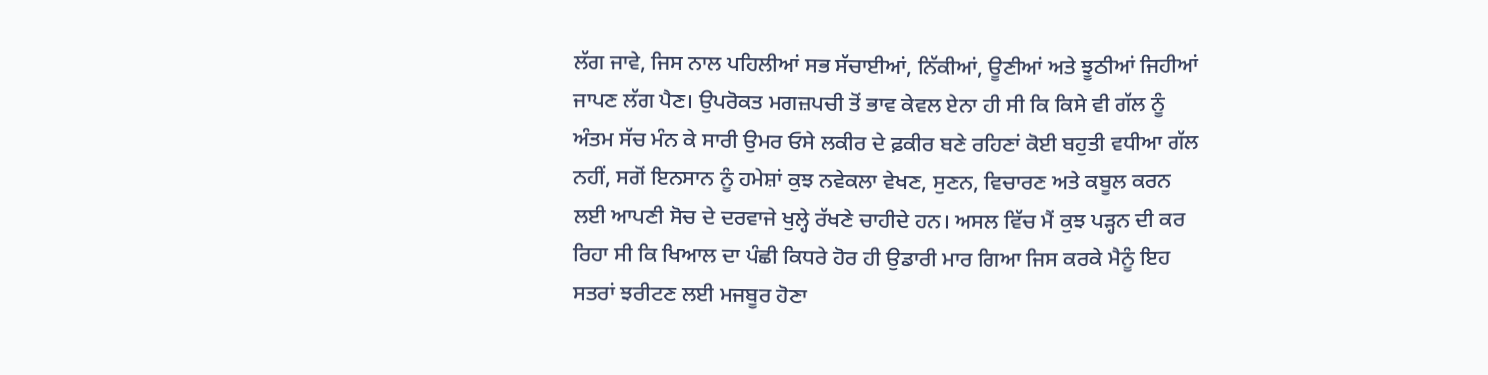ਲੱਗ ਜਾਵੇ, ਜਿਸ ਨਾਲ ਪਹਿਲੀਆਂ ਸਭ ਸੱਚਾਈਆਂ, ਨਿੱਕੀਆਂ, ਊਣੀਆਂ ਅਤੇ ਝੂਠੀਆਂ ਜਿਹੀਆਂ ਜਾਪਣ ਲੱਗ ਪੈਣ। ਉਪਰੋਕਤ ਮਗਜ਼ਪਚੀ ਤੋਂ ਭਾਵ ਕੇਵਲ ਏਨਾ ਹੀ ਸੀ ਕਿ ਕਿਸੇ ਵੀ ਗੱਲ ਨੂੰ ਅੰਤਮ ਸੱਚ ਮੰਨ ਕੇ ਸਾਰੀ ਉਮਰ ਓਸੇ ਲਕੀਰ ਦੇ ਫ਼ਕੀਰ ਬਣੇ ਰਹਿਣਾਂ ਕੋਈ ਬਹੁਤੀ ਵਧੀਆ ਗੱਲ ਨਹੀਂ, ਸਗੋਂ ਇਨਸਾਨ ਨੂੰ ਹਮੇਸ਼ਾਂ ਕੁਝ ਨਵੇਕਲਾ ਵੇਖਣ, ਸੁਣਨ, ਵਿਚਾਰਣ ਅਤੇ ਕਬੂਲ ਕਰਨ ਲਈ ਆਪਣੀ ਸੋਚ ਦੇ ਦਰਵਾਜੇ ਖੁਲ੍ਹੇ ਰੱਖਣੇ ਚਾਹੀਦੇ ਹਨ। ਅਸਲ ਵਿੱਚ ਮੈਂ ਕੁਝ ਪੜ੍ਹਨ ਦੀ ਕਰ ਰਿਹਾ ਸੀ ਕਿ ਖਿਆਲ ਦਾ ਪੰਛੀ ਕਿਧਰੇ ਹੋਰ ਹੀ ਉਡਾਰੀ ਮਾਰ ਗਿਆ ਜਿਸ ਕਰਕੇ ਮੈਨੂੰ ਇਹ ਸਤਰਾਂ ਝਰੀਟਣ ਲਈ ਮਜਬੂਰ ਹੋਣਾ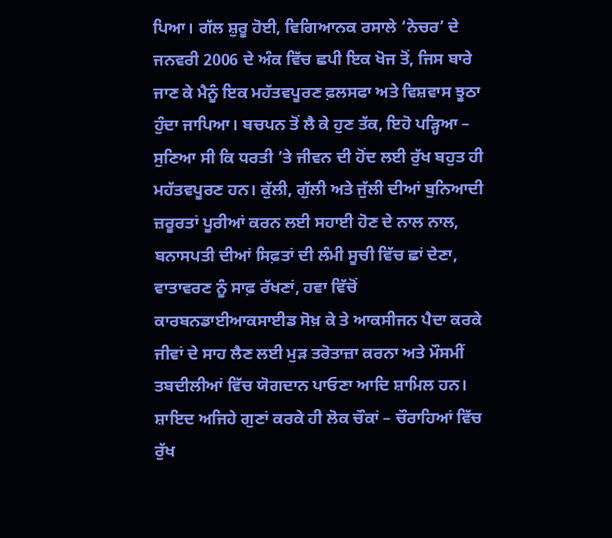ਪਿਆ। ਗੱਲ ਸ਼ੁਰੂ ਹੋਈ, ਵਿਗਿਆਨਕ ਰਸਾਲੇ ‘ਨੇਚਰ’ ਦੇ ਜਨਵਰੀ 2006 ਦੇ ਅੰਕ ਵਿੱਚ ਛਪੀ ਇਕ ਖੋਜ ਤੋਂ, ਜਿਸ ਬਾਰੇ ਜਾਣ ਕੇ ਮੈਨੂੰ ਇਕ ਮਹੱਤਵਪੂਰਣ ਫ਼ਲਸਫਾ ਅਤੇ ਵਿਸ਼ਵਾਸ ਝੂਠਾ ਹੁੰਦਾ ਜਾਪਿਆ। ਬਚਪਨ ਤੋਂ ਲੈ ਕੇ ਹੁਣ ਤੱਕ, ਇਹੋ ਪੜ੍ਹਿਆ – ਸੁਣਿਆ ਸੀ ਕਿ ਧਰਤੀ ’ਤੇ ਜੀਵਨ ਦੀ ਹੋਂਦ ਲਈ ਰੁੱਖ ਬਹੁਤ ਹੀ ਮਹੱਤਵਪੂਰਣ ਹਨ। ਕੁੱਲੀ, ਗੁੱਲੀ ਅਤੇ ਜੁੱਲੀ ਦੀਆਂ ਬੁਨਿਆਦੀ ਜ਼ਰੂਰਤਾਂ ਪੂਰੀਆਂ ਕਰਨ ਲਈ ਸਹਾਈ ਹੋਣ ਦੇ ਨਾਲ ਨਾਲ, ਬਨਾਸਪਤੀ ਦੀਆਂ ਸਿਫ਼ਤਾਂ ਦੀ ਲੰਮੀ ਸੂਚੀ ਵਿੱਚ ਛਾਂ ਦੇਣਾ, ਵਾਤਾਵਰਣ ਨੂੰ ਸਾਫ਼ ਰੱਖਣਾਂ, ਹਵਾ ਵਿੱਚੋਂ ਕਾਰਬਨਡਾਈਆਕਸਾਈਡ ਸੋਖ਼ ਕੇ ਤੇ ਆਕਸੀਜਨ ਪੈਦਾ ਕਰਕੇ ਜੀਵਾਂ ਦੇ ਸਾਹ ਲੈਣ ਲਈ ਮੁੜ ਤਰੋਤਾਜ਼ਾ ਕਰਨਾ ਅਤੇ ਮੌਸਮੀਂ ਤਬਦੀਲੀਆਂ ਵਿੱਚ ਯੋਗਦਾਨ ਪਾਓਣਾ ਆਦਿ ਸ਼ਾਮਿਲ ਹਨ। ਸ਼ਾਇਦ ਅਜਿਹੇ ਗੁਣਾਂ ਕਰਕੇ ਹੀ ਲੋਕ ਚੌਕਾਂ – ਚੌਰਾਹਿਆਂ ਵਿੱਚ ਰੁੱਖ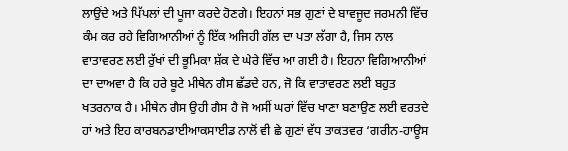ਲਾਉਂਦੇ ਅਤੇ ਪਿੱਪਲਾਂ ਦੀ ਪੂਜਾ ਕਰਦੇ ਹੋਣਗੇ। ਇਹਨਾਂ ਸਭ ਗੁਣਾਂ ਦੇ ਬਾਵਜੂਦ ਜਰਮਨੀ ਵਿੱਚ ਕੰਮ ਕਰ ਰਹੇ ਵਿਗਿਆਨੀਆਂ ਨੂੰ ਇੱਕ ਅਜਿਹੀ ਗੱਲ ਦਾ ਪਤਾ ਲੱਗਾ ਹੈ, ਜਿਸ ਨਾਲ ਵਾਤਾਵਰਣ ਲਈ ਰੁੱਖਾਂ ਦੀ ਭੂਮਿਕਾ ਸ਼ੱਕ ਦੇ ਘੇਰੇ ਵਿੱਚ ਆ ਗਈ ਹੈ। ਇਹਨਾ ਵਿਗਿਆਨੀਆਂ ਦਾ ਦਾਅਵਾ ਹੈ ਕਿ ਹਰੇ ਬੂਟੇ ਮੀਥੇਨ ਗੈਸ ਛੱਡਦੇ ਹਨ, ਜੋ ਕਿ ਵਾਤਾਵਰਣ ਲਈ ਬਹੁਤ ਖਤਰਨਾਕ ਹੈ। ਮੀਥੇਨ ਗੈਸ ਉਹੀ ਗੈਸ ਹੈ ਜੋ ਅਸੀਂ ਘਰਾਂ ਵਿੱਚ ਖਾਣਾ ਬਣਾਉਣ ਲਈ ਵਰਤਦੇ ਹਾਂ ਅਤੇ ਇਹ ਕਾਰਬਨਡਾਈਆਕਸਾਈਡ ਨਾਲੋਂ ਵੀ ਛੇ ਗੁਣਾਂ ਵੱਧ ਤਾਕਤਵਰ ‘ਗਰੀਨ-ਹਾਊਸ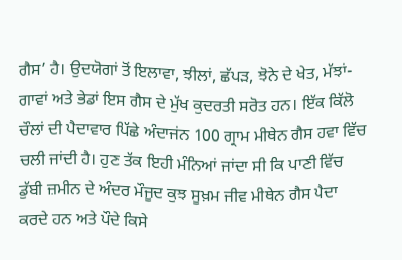ਗੈਸ’ ਹੈ। ਉਦਯੋਗਾਂ ਤੋਂ ਇਲਾਵਾ, ਝੀਲਾਂ, ਛੱਪੜ, ਝੋਨੇ ਦੇ ਖੇਤ, ਮੱਝਾਂ-ਗਾਵਾਂ ਅਤੇ ਭੇਡਾਂ ਇਸ ਗੈਸ ਦੇ ਮੁੱਖ ਕੁਦਰਤੀ ਸਰੋਤ ਹਨ। ਇੱਕ ਕਿੱਲੋ ਚੌਲਾਂ ਦੀ ਪੈਦਾਵਾਰ ਪਿੱਛੇ ਅੰਦਾਜਂਨ 100 ਗ੍ਰਾਮ ਮੀਥੇਨ ਗੈਸ ਹਵਾ ਵਿੱਚ ਚਲੀ ਜਾਂਦੀ ਹੈ। ਹੁਣ ਤੱਕ ਇਹੀ ਮੰਨਿਆਂ ਜਾਂਦਾ ਸੀ ਕਿ ਪਾਣੀ ਵਿੱਚ ਡੁੱਬੀ ਜ਼ਮੀਨ ਦੇ ਅੰਦਰ ਮੌਜੂਦ ਕੁਝ ਸੂਖ਼ਮ ਜੀਵ ਮੀਥੇਨ ਗੈਸ ਪੈਦਾ ਕਰਦੇ ਹਨ ਅਤੇ ਪੌਦੇ ਕਿਸੇ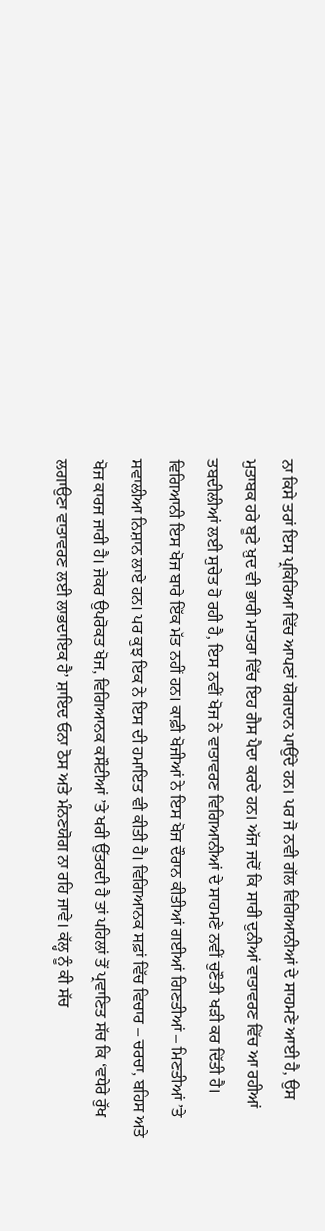ਨਾ ਕਿਸੇ ਤਰਾਂ ਇਸ ਪ੍ਰਕਿਰਿਆ ਵਿੱਚ ਆਪਣਾਂ ਯੋਗਦਾਨ ਪਾਉਂਦੇ ਹਨ। ਪਰ ਜੋ ਨਵੀ ਗੱਲ ਵਿਗਿਆਨੀਆਂ ਦੇ ਸਾਹਮਣੇ ਆਈ ਹੈ, ਉਸ ਮੁਤਾਬਕ ਹਰੇ ਬੂਟੇ ਖ਼ੁਦ ਵੀ ਭਾਰੀ ਮਾਤਰਾ ਵਿੱਚ ਇਹ ਗੈਸ ਪੈਦਾ ਕਰਦੇ ਹਨ। ਅੱਜ ਜਦੋਂ ਕਿ ਸਾਰੀ ਦੁਨੀਆਂ ਵਾਤਾਵਰਣ ਵਿੱਚ ਆ ਰਹੀਆਂ ਤਬਦੀਲੀਆਂ ਲਈ ਸੁਚੇਤ ਹੋ ਰਹੀ ਹੈ, ਇਸ ਨਵੀਂ ਖੋਜ ਨੇ ਵਾਤਾਵਰਣ ਵਿਗਿਆਨੀਆਂ ਦੇ ਸਾਹਮਣੇ ਨਵੀਂ ਚੁਣੌਤੀ ਖੜੀ ਕਰ ਦਿੱਤੀ ਹੈ। ਵਿਗਿਆਨੀ ਇਸ ਖੋਜ ਬਾਰੇ ਇੱਕ ਮੱਤ ਨਹੀਂ ਹਨ। ਕਾਫ਼ੀ ਖੋਜੀਆਂ ਨੇ ਇਸ ਖੋਜ ਦੌਰਾਨ ਕੀਤੀਆਂ ਗਈਆਂ ਗਿਣਤੀਆਂ – ਮਿਣਤੀਆਂ ’ਤੇ ਸਵਾਲੀਆ ਨਿਸ਼ਾਨ ਲਾਏ ਹਨ। ਪਰ ਕੁਝ ਇਕ ਨੇ ਇਸ ਦੀ ਹਮਾਇਤ ਵੀ ਕੀਤੀ ਹੈ। ਵਿਗਿਆਨਕ ਸਫ਼ਾਂ ਵਿੱਚ ਵਿਚਾਰ – ਚਰਚਾ, ਬਹਿਸ ਅਤੇ ਖੋਜ ਕਾਰਜ ਜਾਰੀ ਹੈ। ਜੇਕਰ ਉਪਰੋਕਤ ਖੋਜ, ਵਿਗਿਆਨਕ ਕਸੌਟੀਆਂ ’ਤੇ ਖਰੀ ਉੱਤਰਦੀ ਹੈ ਤਾਂ ਪਹਿਲਾਂ ਤੋਂ ਪ੍ਰਵਾਣਿਤ ਸੱਚ ਕਿ ‘ਵਧੇਰੇ ਰੁੱਖ ਲਗਾਉਣਾ ਵਾਤਾਵਰਣ ਲਈ ਲਾਭਦਾਇਕ ਹੈ’ ਸ਼ਾਇਦ ਓਨਾ ਠੋਸ ਅਤੇ ਮੰਨਣਯੋਗ ਨਾ ਰਹਿ ਜਾਵੇ। ਕੱਲ੍ਹ ਨੂੰ ਕੀ ਸੱਚ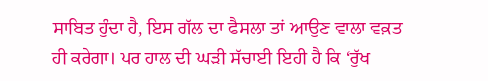ਸਾਬਿਤ ਹੁੰਦਾ ਹੈ, ਇਸ ਗੱਲ ਦਾ ਫੈਸਲਾ ਤਾਂ ਆਉਣ ਵਾਲਾ ਵਕ਼ਤ ਹੀ ਕਰੇਗਾ। ਪਰ ਹਾਲ ਦੀ ਘੜੀ ਸੱਚਾਈ ਇਹੀ ਹੈ ਕਿ ‘ਰੁੱਖ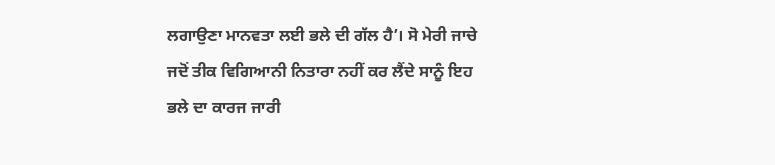ਲਗਾਉਣਾ ਮਾਨਵਤਾ ਲਈ ਭਲੇ ਦੀ ਗੱਲ ਹੈ’। ਸੋ ਮੇਰੀ ਜਾਚੇ ਜਦੋਂ ਤੀਕ ਵਿਗਿਆਨੀ ਨਿਤਾਰਾ ਨਹੀਂ ਕਰ ਲੈਂਦੇ ਸਾਨੂੰ ਇਹ ਭਲੇ ਦਾ ਕਾਰਜ ਜਾਰੀ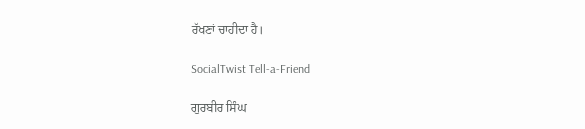ਰੱਖਣਾਂ ਚਾਹੀਦਾ ਹੈ।

SocialTwist Tell-a-Friend

ਗੁਰਬੀਰ ਸਿੰਘ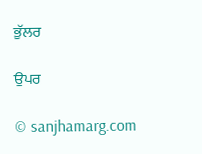ਭੁੱਲਰ

ਉਪਰ

© sanjhamarg.com